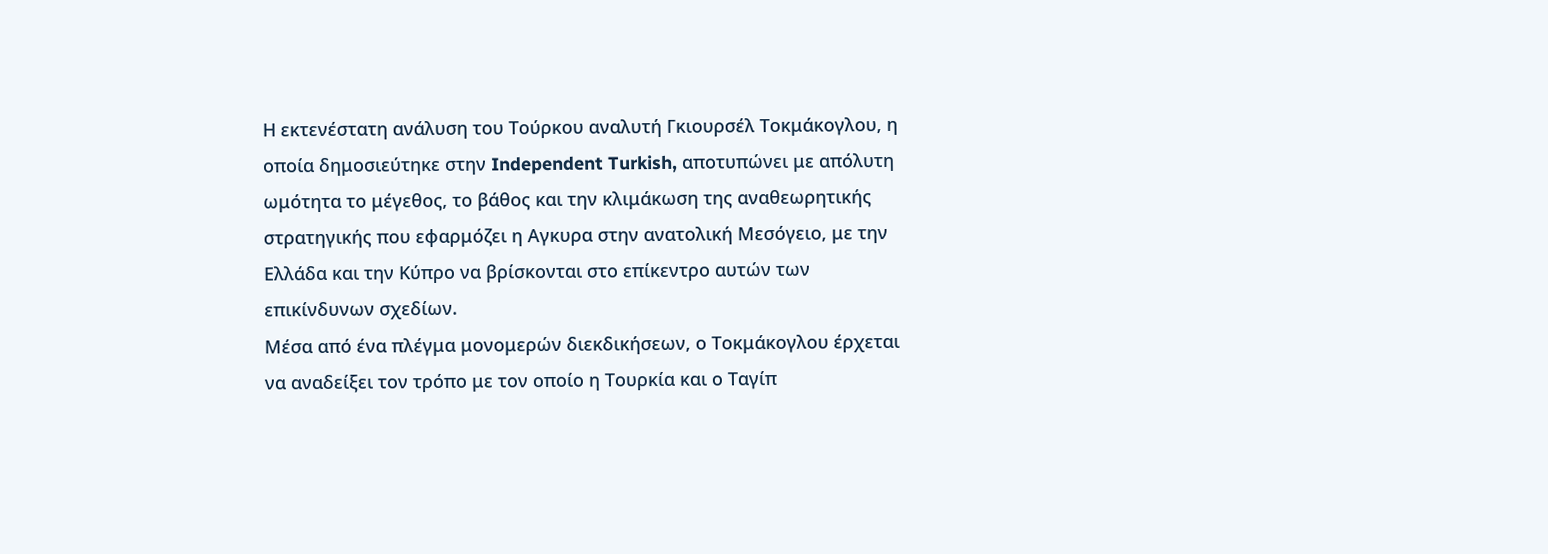Η εκτενέστατη ανάλυση του Τούρκου αναλυτή Γκιουρσέλ Τοκμάκογλου, η οποία δημοσιεύτηκε στην Independent Turkish, αποτυπώνει με απόλυτη ωμότητα το μέγεθος, το βάθος και την κλιμάκωση της αναθεωρητικής στρατηγικής που εφαρμόζει η Αγκυρα στην ανατολική Μεσόγειο, με την Ελλάδα και την Κύπρο να βρίσκονται στο επίκεντρο αυτών των επικίνδυνων σχεδίων.
Μέσα από ένα πλέγμα μονομερών διεκδικήσεων, ο Τοκμάκογλου έρχεται να αναδείξει τον τρόπο με τον οποίο η Τουρκία και ο Ταγίπ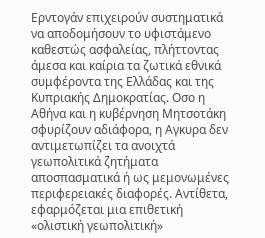Ερντογάν επιχειρούν συστηματικά να αποδομήσουν το υφιστάμενο καθεστώς ασφαλείας, πλήττοντας άμεσα και καίρια τα ζωτικά εθνικά συμφέροντα της Ελλάδας και της Κυπριακής Δημοκρατίας. Οσο η Αθήνα και η κυβέρνηση Μητσοτάκη σφυρίζουν αδιάφορα, η Αγκυρα δεν αντιμετωπίζει τα ανοιχτά γεωπολιτικά ζητήματα αποσπασματικά ή ως μεμονωμένες περιφερειακές διαφορές. Αντίθετα, εφαρμόζεται μια επιθετική «ολιστική γεωπολιτική»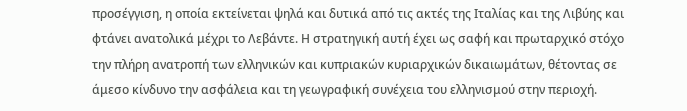προσέγγιση, η οποία εκτείνεται ψηλά και δυτικά από τις ακτές της Ιταλίας και της Λιβύης και φτάνει ανατολικά μέχρι το Λεβάντε. Η στρατηγική αυτή έχει ως σαφή και πρωταρχικό στόχο την πλήρη ανατροπή των ελληνικών και κυπριακών κυριαρχικών δικαιωμάτων, θέτοντας σε άμεσο κίνδυνο την ασφάλεια και τη γεωγραφική συνέχεια του ελληνισμού στην περιοχή.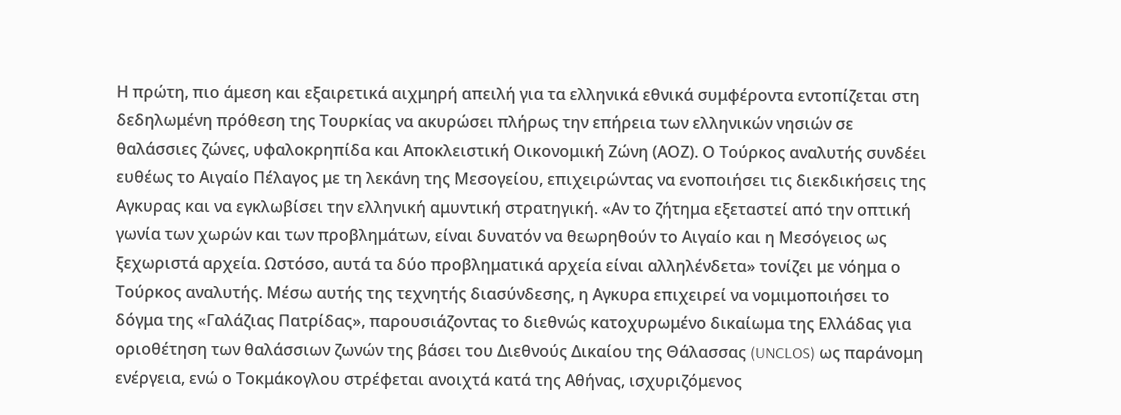Η πρώτη, πιο άμεση και εξαιρετικά αιχμηρή απειλή για τα ελληνικά εθνικά συμφέροντα εντοπίζεται στη δεδηλωμένη πρόθεση της Τουρκίας να ακυρώσει πλήρως την επήρεια των ελληνικών νησιών σε θαλάσσιες ζώνες, υφαλοκρηπίδα και Αποκλειστική Οικονομική Ζώνη (ΑΟΖ). Ο Τούρκος αναλυτής συνδέει ευθέως το Αιγαίο Πέλαγος με τη λεκάνη της Μεσογείου, επιχειρώντας να ενοποιήσει τις διεκδικήσεις της Αγκυρας και να εγκλωβίσει την ελληνική αμυντική στρατηγική. «Αν το ζήτημα εξεταστεί από την οπτική γωνία των χωρών και των προβλημάτων, είναι δυνατόν να θεωρηθούν το Αιγαίο και η Μεσόγειος ως ξεχωριστά αρχεία. Ωστόσο, αυτά τα δύο προβληματικά αρχεία είναι αλληλένδετα» τονίζει με νόημα ο Τούρκος αναλυτής. Μέσω αυτής της τεχνητής διασύνδεσης, η Αγκυρα επιχειρεί να νομιμοποιήσει το δόγμα της «Γαλάζιας Πατρίδας», παρουσιάζοντας το διεθνώς κατοχυρωμένο δικαίωμα της Ελλάδας για οριοθέτηση των θαλάσσιων ζωνών της βάσει του Διεθνούς Δικαίου της Θάλασσας (UNCLOS) ως παράνομη ενέργεια, ενώ ο Τοκμάκογλου στρέφεται ανοιχτά κατά της Αθήνας, ισχυριζόμενος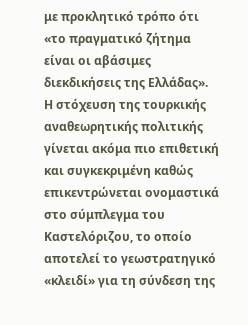με προκλητικό τρόπο ότι «το πραγματικό ζήτημα είναι οι αβάσιμες διεκδικήσεις της Ελλάδας».
Η στόχευση της τουρκικής αναθεωρητικής πολιτικής γίνεται ακόμα πιο επιθετική και συγκεκριμένη καθώς επικεντρώνεται ονομαστικά στο σύμπλεγμα του Καστελόριζου, το οποίο αποτελεί το γεωστρατηγικό «κλειδί» για τη σύνδεση της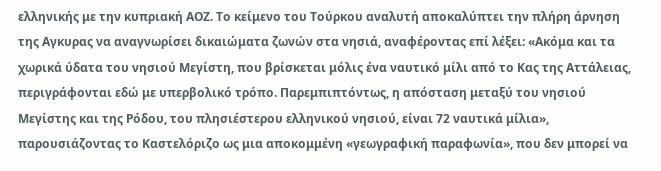ελληνικής με την κυπριακή ΑΟΖ. Το κείμενο του Τούρκου αναλυτή αποκαλύπτει την πλήρη άρνηση της Αγκυρας να αναγνωρίσει δικαιώματα ζωνών στα νησιά, αναφέροντας επί λέξει: «Ακόμα και τα χωρικά ύδατα του νησιού Μεγίστη, που βρίσκεται μόλις ένα ναυτικό μίλι από το Κας της Αττάλειας, περιγράφονται εδώ με υπερβολικό τρόπο. Παρεμπιπτόντως, η απόσταση μεταξύ του νησιού Μεγίστης και της Ρόδου, του πλησιέστερου ελληνικού νησιού, είναι 72 ναυτικά μίλια», παρουσιάζοντας το Καστελόριζο ως μια αποκομμένη «γεωγραφική παραφωνία», που δεν μπορεί να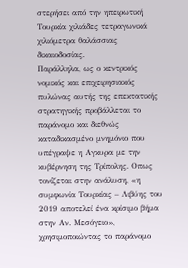στερήσει από την ηπειρωτική Τουρκία χιλιάδες τετραγωνικά χιλιόμετρα θαλάσσιας δικαιοδοσίας.
Παράλληλα, ως ο κεντρικός νομικός και επιχειρησιακός πυλώνας αυτής της επεκτατικής στρατηγικής προβάλλεται το παράνομο και διεθνώς καταδικασμένο μνημόνιο που υπέγραψε η Αγκυρα με την κυβέρνηση της Τρίπολης. Οπως τονίζεται στην ανάλυση, «η συμφωνία Τουρκίας – Λιβύης του 2019 αποτελεί ένα κρίσιμο βήμα στην Αν. Μεσόγειο», χρησιμοποιώντας το παράνομο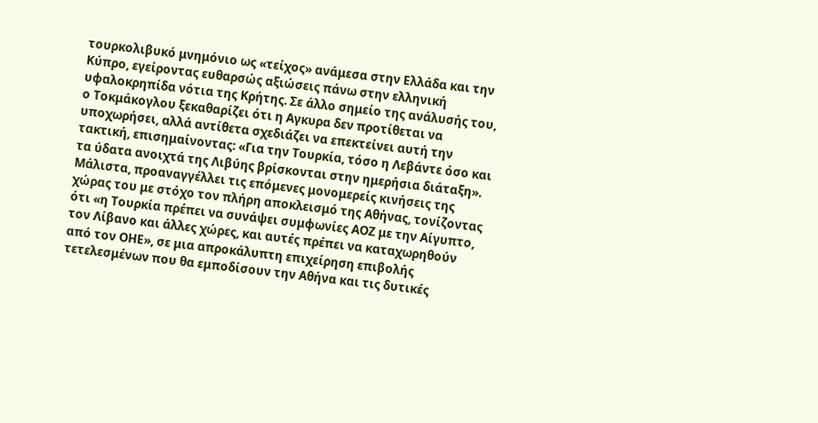τουρκολιβυκό μνημόνιο ως «τείχος» ανάμεσα στην Ελλάδα και την Κύπρο, εγείροντας ευθαρσώς αξιώσεις πάνω στην ελληνική υφαλοκρηπίδα νότια της Κρήτης. Σε άλλο σημείο της ανάλυσής του, ο Τοκμάκογλου ξεκαθαρίζει ότι η Αγκυρα δεν προτίθεται να υποχωρήσει, αλλά αντίθετα σχεδιάζει να επεκτείνει αυτή την τακτική, επισημαίνοντας: «Για την Τουρκία, τόσο η Λεβάντε όσο και τα ύδατα ανοιχτά της Λιβύης βρίσκονται στην ημερήσια διάταξη». Μάλιστα, προαναγγέλλει τις επόμενες μονομερείς κινήσεις της χώρας του με στόχο τον πλήρη αποκλεισμό της Αθήνας, τονίζοντας ότι «η Τουρκία πρέπει να συνάψει συμφωνίες ΑΟΖ με την Αίγυπτο, τον Λίβανο και άλλες χώρες, και αυτές πρέπει να καταχωρηθούν από τον ΟΗΕ», σε μια απροκάλυπτη επιχείρηση επιβολής τετελεσμένων που θα εμποδίσουν την Αθήνα και τις δυτικές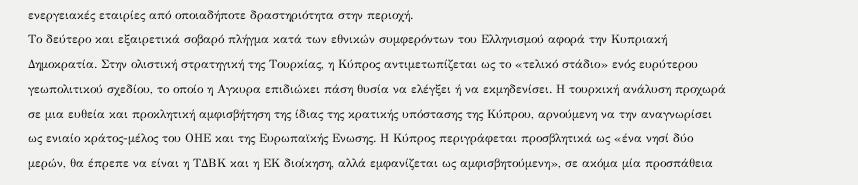ενεργειακές εταιρίες από οποιαδήποτε δραστηριότητα στην περιοχή.
Το δεύτερο και εξαιρετικά σοβαρό πλήγμα κατά των εθνικών συμφερόντων του Ελληνισμού αφορά την Κυπριακή Δημοκρατία. Στην ολιστική στρατηγική της Τουρκίας, η Κύπρος αντιμετωπίζεται ως το «τελικό στάδιο» ενός ευρύτερου γεωπολιτικού σχεδίου, το οποίο η Αγκυρα επιδιώκει πάση θυσία να ελέγξει ή να εκμηδενίσει. Η τουρκική ανάλυση προχωρά σε μια ευθεία και προκλητική αμφισβήτηση της ίδιας της κρατικής υπόστασης της Κύπρου, αρνούμενη να την αναγνωρίσει ως ενιαίο κράτος-μέλος του ΟΗΕ και της Ευρωπαϊκής Ενωσης. Η Κύπρος περιγράφεται προσβλητικά ως «ένα νησί δύο μερών, θα έπρεπε να είναι η ΤΔΒΚ και η ΕΚ διοίκηση, αλλά εμφανίζεται ως αμφισβητούμενη», σε ακόμα μία προσπάθεια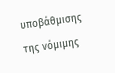υποβάθμισης της νόμιμης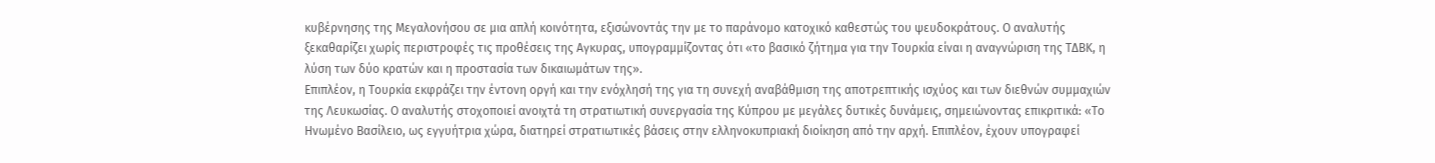κυβέρνησης της Μεγαλονήσου σε μια απλή κοινότητα, εξισώνοντάς την με το παράνομο κατοχικό καθεστώς του ψευδοκράτους. Ο αναλυτής ξεκαθαρίζει χωρίς περιστροφές τις προθέσεις της Αγκυρας, υπογραμμίζοντας ότι «το βασικό ζήτημα για την Τουρκία είναι η αναγνώριση της ΤΔΒΚ, η λύση των δύο κρατών και η προστασία των δικαιωμάτων της».
Επιπλέον, η Τουρκία εκφράζει την έντονη οργή και την ενόχλησή της για τη συνεχή αναβάθμιση της αποτρεπτικής ισχύος και των διεθνών συμμαχιών της Λευκωσίας. Ο αναλυτής στοχοποιεί ανοιχτά τη στρατιωτική συνεργασία της Κύπρου με μεγάλες δυτικές δυνάμεις, σημειώνοντας επικριτικά: «Το Ηνωμένο Βασίλειο, ως εγγυήτρια χώρα, διατηρεί στρατιωτικές βάσεις στην ελληνοκυπριακή διοίκηση από την αρχή. Επιπλέον, έχουν υπογραφεί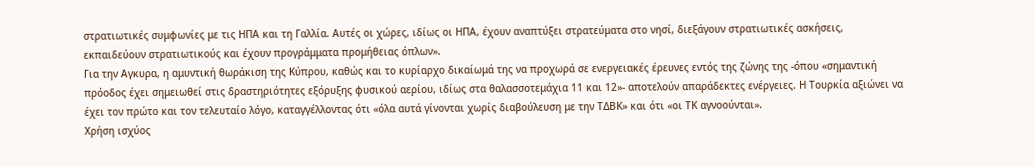στρατιωτικές συμφωνίες με τις ΗΠΑ και τη Γαλλία. Αυτές οι χώρες, ιδίως οι ΗΠΑ, έχουν αναπτύξει στρατεύματα στο νησί, διεξάγουν στρατιωτικές ασκήσεις, εκπαιδεύουν στρατιωτικούς και έχουν προγράμματα προμήθειας όπλων».
Για την Αγκυρα, η αμυντική θωράκιση της Κύπρου, καθώς και το κυρίαρχο δικαίωμά της να προχωρά σε ενεργειακές έρευνες εντός της ζώνης της -όπου «σημαντική πρόοδος έχει σημειωθεί στις δραστηριότητες εξόρυξης φυσικού αερίου, ιδίως στα θαλασσοτεμάχια 11 και 12»- αποτελούν απαράδεκτες ενέργειες. Η Τουρκία αξιώνει να έχει τον πρώτο και τον τελευταίο λόγο, καταγγέλλοντας ότι «όλα αυτά γίνονται χωρίς διαβούλευση με την ΤΔΒΚ» και ότι «οι ΤΚ αγνοούνται».
Χρήση ισχύος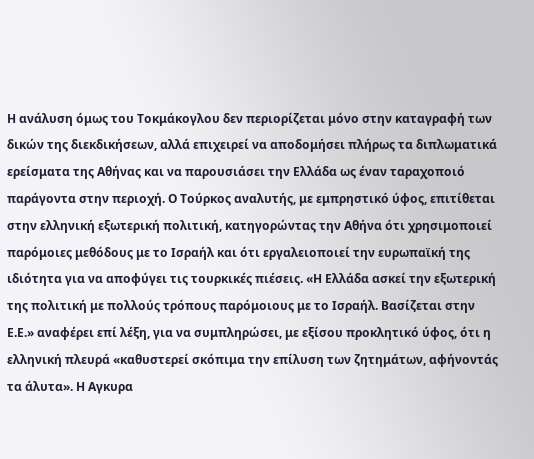Η ανάλυση όμως του Τοκμάκογλου δεν περιορίζεται μόνο στην καταγραφή των δικών της διεκδικήσεων, αλλά επιχειρεί να αποδομήσει πλήρως τα διπλωματικά ερείσματα της Αθήνας και να παρουσιάσει την Ελλάδα ως έναν ταραχοποιό παράγοντα στην περιοχή. Ο Τούρκος αναλυτής, με εμπρηστικό ύφος, επιτίθεται στην ελληνική εξωτερική πολιτική, κατηγορώντας την Αθήνα ότι χρησιμοποιεί παρόμοιες μεθόδους με το Ισραήλ και ότι εργαλειοποιεί την ευρωπαϊκή της ιδιότητα για να αποφύγει τις τουρκικές πιέσεις. «Η Ελλάδα ασκεί την εξωτερική της πολιτική με πολλούς τρόπους παρόμοιους με το Ισραήλ. Βασίζεται στην Ε.Ε.» αναφέρει επί λέξη, για να συμπληρώσει, με εξίσου προκλητικό ύφος, ότι η ελληνική πλευρά «καθυστερεί σκόπιμα την επίλυση των ζητημάτων, αφήνοντάς τα άλυτα». Η Αγκυρα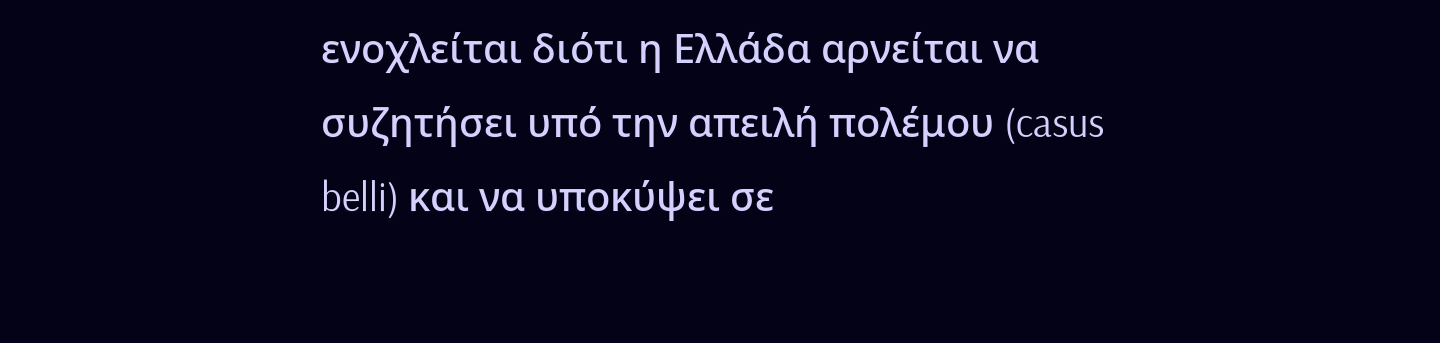ενοχλείται διότι η Ελλάδα αρνείται να συζητήσει υπό την απειλή πολέμου (casus belli) και να υποκύψει σε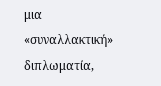μια «συναλλακτική» διπλωματία,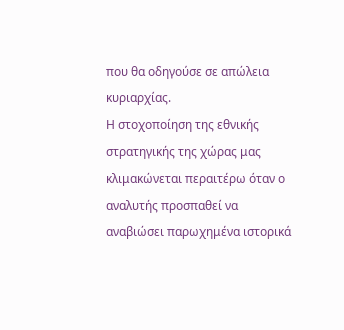που θα οδηγούσε σε απώλεια κυριαρχίας.
Η στοχοποίηση της εθνικής στρατηγικής της χώρας μας κλιμακώνεται περαιτέρω όταν ο αναλυτής προσπαθεί να αναβιώσει παρωχημένα ιστορικά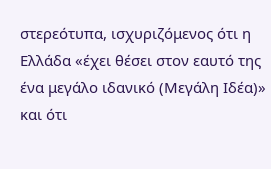στερεότυπα, ισχυριζόμενος ότι η Ελλάδα «έχει θέσει στον εαυτό της ένα μεγάλο ιδανικό (Μεγάλη Ιδέα)» και ότι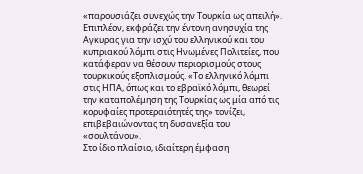«παρουσιάζει συνεχώς την Τουρκία ως απειλή». Επιπλέον, εκφράζει την έντονη ανησυχία της Αγκυρας για την ισχύ του ελληνικού και του κυπριακού λόμπι στις Ηνωμένες Πολιτείες, που κατάφεραν να θέσουν περιορισμούς στους τουρκικούς εξοπλισμούς. «Το ελληνικό λόμπι στις ΗΠΑ, όπως και το εβραϊκό λόμπι, θεωρεί την καταπολέμηση της Τουρκίας ως μία από τις κορυφαίες προτεραιότητές της» τονίζει, επιβεβαιώνοντας τη δυσανεξία του «σουλτάνου».
Στο ίδιο πλαίσιο, ιδιαίτερη έμφαση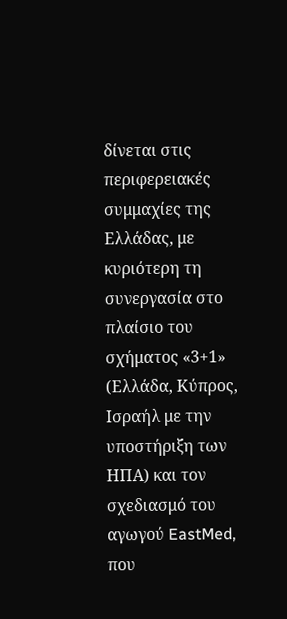δίνεται στις περιφερειακές συμμαχίες της Ελλάδας, με κυριότερη τη συνεργασία στο πλαίσιο του σχήματος «3+1» (Ελλάδα, Κύπρος, Ισραήλ με την υποστήριξη των ΗΠΑ) και τον σχεδιασμό του αγωγού EastMed, που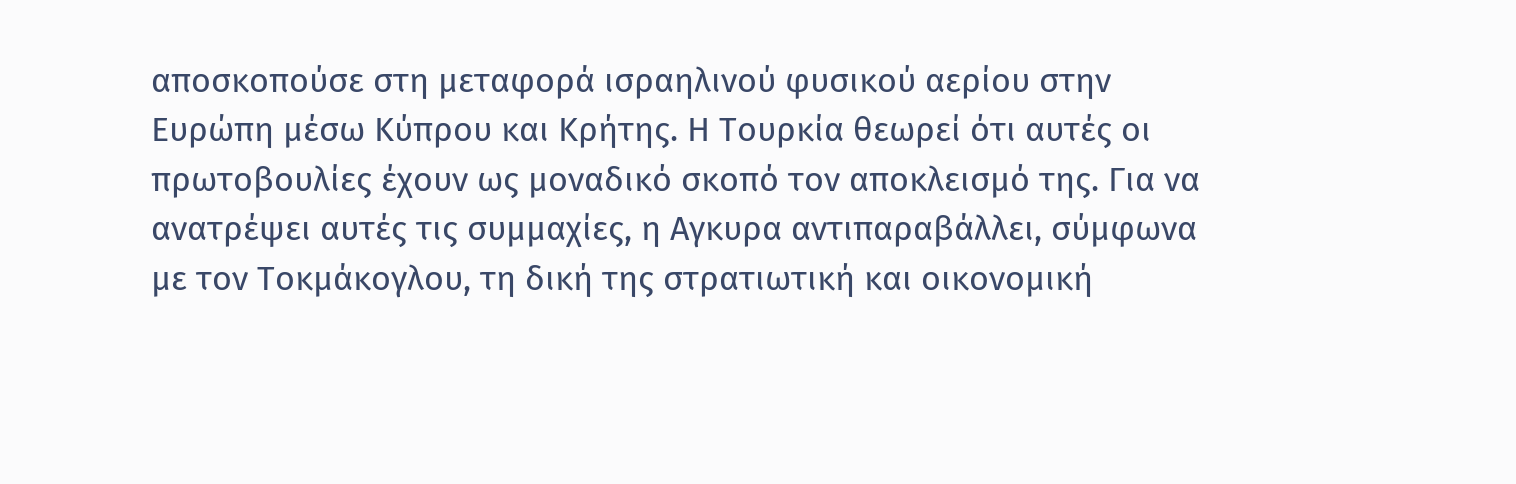αποσκοπούσε στη μεταφορά ισραηλινού φυσικού αερίου στην Ευρώπη μέσω Κύπρου και Κρήτης. Η Τουρκία θεωρεί ότι αυτές οι πρωτοβουλίες έχουν ως μοναδικό σκοπό τον αποκλεισμό της. Για να ανατρέψει αυτές τις συμμαχίες, η Αγκυρα αντιπαραβάλλει, σύμφωνα με τον Τοκμάκογλου, τη δική της στρατιωτική και οικονομική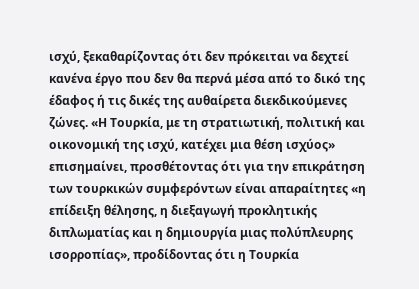ισχύ, ξεκαθαρίζοντας ότι δεν πρόκειται να δεχτεί κανένα έργο που δεν θα περνά μέσα από το δικό της έδαφος ή τις δικές της αυθαίρετα διεκδικούμενες ζώνες. «Η Τουρκία, με τη στρατιωτική, πολιτική και οικονομική της ισχύ, κατέχει μια θέση ισχύος» επισημαίνει, προσθέτοντας ότι για την επικράτηση των τουρκικών συμφερόντων είναι απαραίτητες «η επίδειξη θέλησης, η διεξαγωγή προκλητικής διπλωματίας και η δημιουργία μιας πολύπλευρης ισορροπίας», προδίδοντας ότι η Τουρκία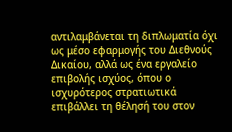αντιλαμβάνεται τη διπλωματία όχι ως μέσο εφαρμογής του Διεθνούς Δικαίου, αλλά ως ένα εργαλείο επιβολής ισχύος, όπου ο ισχυρότερος στρατιωτικά επιβάλλει τη θέλησή του στον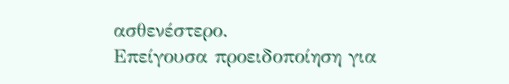ασθενέστερο.
Επείγουσα προειδοποίηση για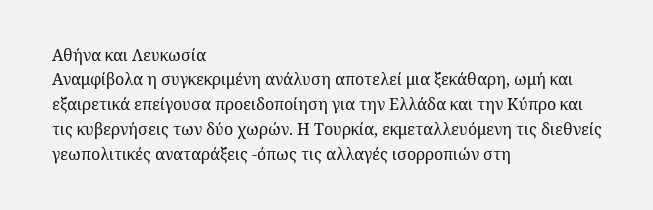Αθήνα και Λευκωσία
Αναμφίβολα η συγκεκριμένη ανάλυση αποτελεί μια ξεκάθαρη, ωμή και εξαιρετικά επείγουσα προειδοποίηση για την Ελλάδα και την Κύπρο και τις κυβερνήσεις των δύο χωρών. Η Τουρκία, εκμεταλλευόμενη τις διεθνείς γεωπολιτικές αναταράξεις -όπως τις αλλαγές ισορροπιών στη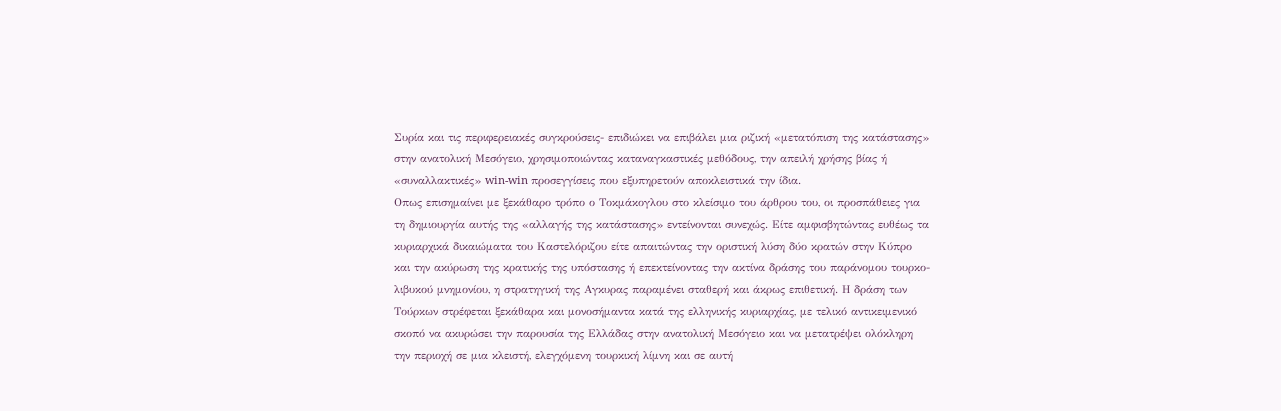Συρία και τις περιφερειακές συγκρούσεις- επιδιώκει να επιβάλει μια ριζική «μετατόπιση της κατάστασης» στην ανατολική Μεσόγειο, χρησιμοποιώντας καταναγκαστικές μεθόδους, την απειλή χρήσης βίας ή «συναλλακτικές» win-win προσεγγίσεις που εξυπηρετούν αποκλειστικά την ίδια.
Οπως επισημαίνει με ξεκάθαρο τρόπο ο Τοκμάκογλου στο κλείσιμο του άρθρου του, οι προσπάθειες για τη δημιουργία αυτής της «αλλαγής της κατάστασης» εντείνονται συνεχώς. Είτε αμφισβητώντας ευθέως τα κυριαρχικά δικαιώματα του Καστελόριζου είτε απαιτώντας την οριστική λύση δύο κρατών στην Κύπρο και την ακύρωση της κρατικής της υπόστασης ή επεκτείνοντας την ακτίνα δράσης του παράνομου τουρκο-λιβυκού μνημονίου, η στρατηγική της Αγκυρας παραμένει σταθερή και άκρως επιθετική. Η δράση των Τούρκων στρέφεται ξεκάθαρα και μονοσήμαντα κατά της ελληνικής κυριαρχίας, με τελικό αντικειμενικό σκοπό να ακυρώσει την παρουσία της Ελλάδας στην ανατολική Μεσόγειο και να μετατρέψει ολόκληρη την περιοχή σε μια κλειστή, ελεγχόμενη τουρκική λίμνη και σε αυτή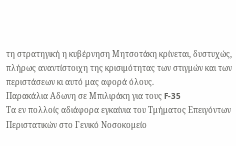τη στρατηγική η κυβέρνηση Μητσοτάκη κρίνεται, δυστυχώς, πλήρως αναντίστοιχη της κρισιμότητας των στιγμών και των περιστάσεων κι αυτό μας αφορά όλους.
Παρακάλια Αδωνη σε Μπιλιράκη για τους F-35
Τα εν πολλοίς αδιάφορα εγκαίνια του Τμήματος Επειγόντων Περιστατικών στο Γενικό Νοσοκομείο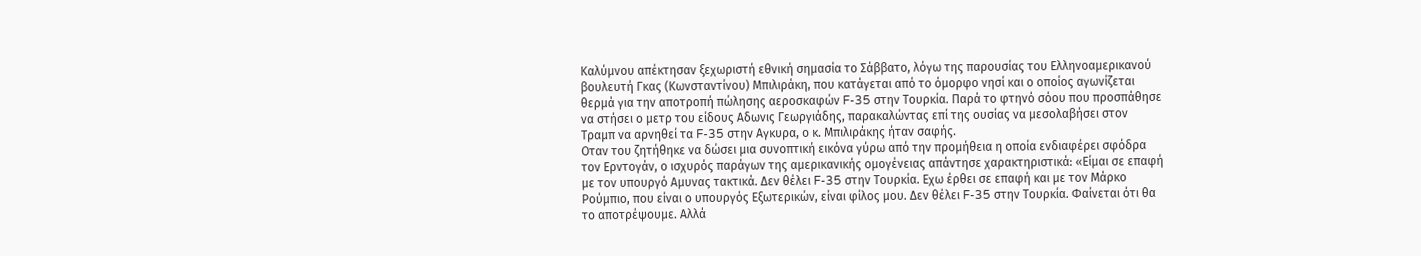Καλύμνου απέκτησαν ξεχωριστή εθνική σημασία το Σάββατο, λόγω της παρουσίας του Ελληνοαμερικανού βουλευτή Γκας (Κωνσταντίνου) Μπιλιράκη, που κατάγεται από το όμορφο νησί και ο οποίος αγωνίζεται θερμά για την αποτροπή πώλησης αεροσκαφών F-35 στην Τουρκία. Παρά το φτηνό σόου που προσπάθησε να στήσει ο μετρ του είδους Αδωνις Γεωργιάδης, παρακαλώντας επί της ουσίας να μεσολαβήσει στον Τραμπ να αρνηθεί τα F-35 στην Αγκυρα, ο κ. Μπιλιράκης ήταν σαφής.
Οταν του ζητήθηκε να δώσει μια συνοπτική εικόνα γύρω από την προμήθεια η οποία ενδιαφέρει σφόδρα τον Ερντογάν, ο ισχυρός παράγων της αμερικανικής ομογένειας απάντησε χαρακτηριστικά: «Είμαι σε επαφή με τον υπουργό Αμυνας τακτικά. Δεν θέλει F-35 στην Τουρκία. Εχω έρθει σε επαφή και με τον Μάρκο Ρούμπιο, που είναι ο υπουργός Εξωτερικών, είναι φίλος μου. Δεν θέλει F-35 στην Τουρκία. Φαίνεται ότι θα το αποτρέψουμε. Αλλά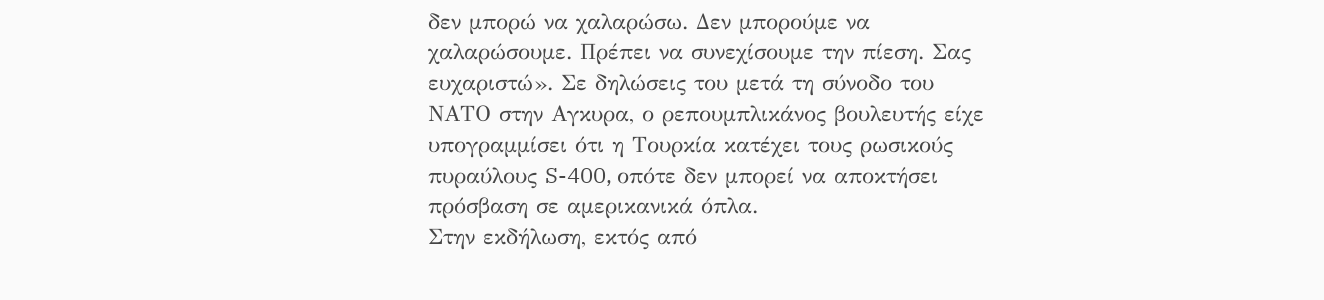δεν μπορώ να χαλαρώσω. Δεν μπορούμε να χαλαρώσουμε. Πρέπει να συνεχίσουμε την πίεση. Σας ευχαριστώ». Σε δηλώσεις του μετά τη σύνοδο του ΝΑΤΟ στην Αγκυρα, ο ρεπουμπλικάνος βουλευτής είχε υπογραμμίσει ότι η Τουρκία κατέχει τους ρωσικούς πυραύλους S-400, οπότε δεν μπορεί να αποκτήσει πρόσβαση σε αμερικανικά όπλα.
Στην εκδήλωση, εκτός από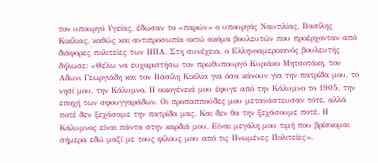τον υπουργό Υγείας, έδωσαν το «παρών» ο υπουργός Ναυτιλίας, Βασίλης Κικίλιας, καθώς και αντιπροσωπία οκτώ ακόμα βουλευτών που προέρχονταν από διάφορες πολιτείες των ΗΠΑ. Στη συνέχεια, ο Ελληνοαμερικανός βουλευτής δήλωσε: «Θέλω να ευχαριστήσω τον πρωθυπουργό Κυριάκο Μητσοτάκη, τον Αδωνι Γεωργιάδη και τον Βασίλη Κικίλια για όσα κάνουν για την πατρίδα μου, το νησί μου, την Κάλυμνο. Η οικογένειά μου έφυγε από την Κάλυμνο το 1905, την εποχή των σφουγγαράδων. Οι προπαππούδες μου μετανάστευσαν τότε, αλλά ποτέ δεν ξεχάσαμε την πατρίδα μας. Και δεν θα την ξεχάσουμε ποτέ. Η Κάλυμνος είναι πάντα στην καρδιά μου. Είναι μεγάλη μου τιμή που βρίσκομαι σήμερα εδώ μαζί με τους φίλους μου από τις Ηνωμένες Πολιτείες».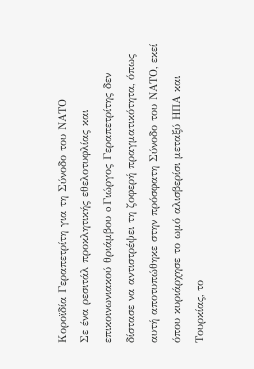Κοροϊδία Γεραπετρίτη για τη Σύνοδο του ΝΑΤΟ
Σε ένα ρεσιτάλ προκλητικής εθελοτυφλίας και επικοινωνιακού θριάμβου o Γιώργος Γεραπετρίτης δεν δίστασε να αντιστρέψει τη ζοφερή πραγματικότητα, όπως αυτή αποτυπώθηκε στην πρόσφατη Σύνοδο του ΝΑΤΟ, εκεί όπου κυριάρχησε το ωμό αλισβερίσι μεταξύ ΗΠΑ και Τουρκίας, το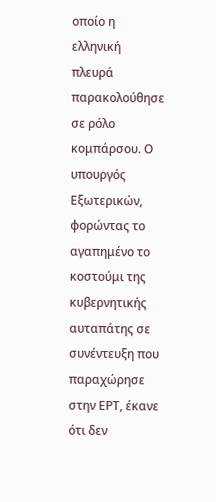οποίο η ελληνική πλευρά παρακολούθησε σε ρόλο κομπάρσου. Ο υπουργός Εξωτερικών, φορώντας το αγαπημένο το κοστούμι της κυβερνητικής αυταπάτης σε συνέντευξη που παραχώρησε στην ΕΡΤ, έκανε ότι δεν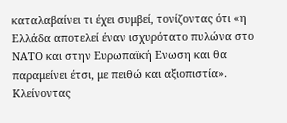καταλαβαίνει τι έχει συμβεί, τονίζοντας ότι «η Ελλάδα αποτελεί έναν ισχυρότατο πυλώνα στο ΝΑΤΟ και στην Ευρωπαϊκή Ενωση και θα παραμείνει έτσι, με πειθώ και αξιοπιστία».
Κλείνοντας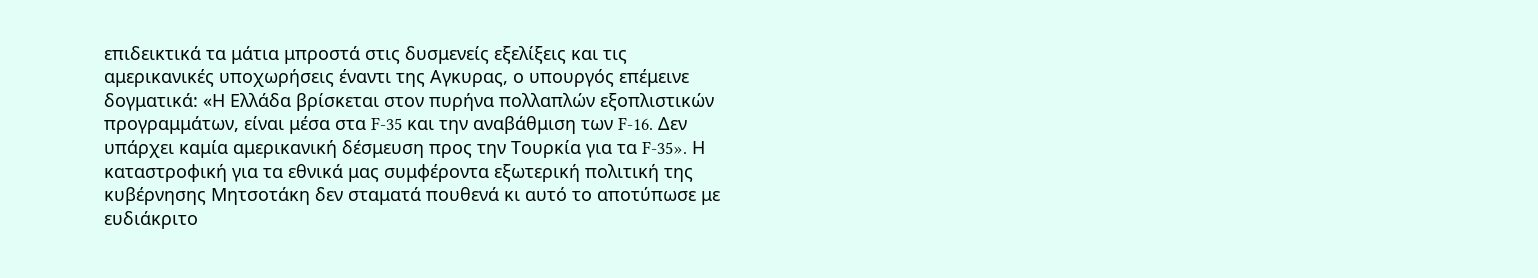επιδεικτικά τα μάτια μπροστά στις δυσμενείς εξελίξεις και τις αμερικανικές υποχωρήσεις έναντι της Αγκυρας, ο υπουργός επέμεινε δογματικά: «Η Ελλάδα βρίσκεται στον πυρήνα πολλαπλών εξοπλιστικών προγραμμάτων, είναι μέσα στα F-35 και την αναβάθμιση των F-16. Δεν υπάρχει καμία αμερικανική δέσμευση προς την Τουρκία για τα F-35». Η καταστροφική για τα εθνικά μας συμφέροντα εξωτερική πολιτική της κυβέρνησης Μητσοτάκη δεν σταματά πουθενά κι αυτό το αποτύπωσε με ευδιάκριτο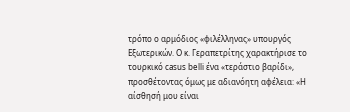τρόπο ο αρμόδιος «φιλέλληνας» υπουργός Εξωτερικών. Ο κ. Γεραπετρίτης χαρακτήρισε το τουρκικό casus belli ένα «τεράστιο βαρίδι», προσθέτοντας όμως με αδιανόητη αφέλεια: «Η αίσθησή μου είναι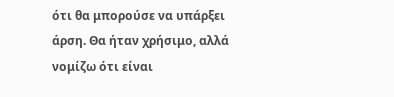ότι θα μπορούσε να υπάρξει άρση. Θα ήταν χρήσιμο, αλλά νομίζω ότι είναι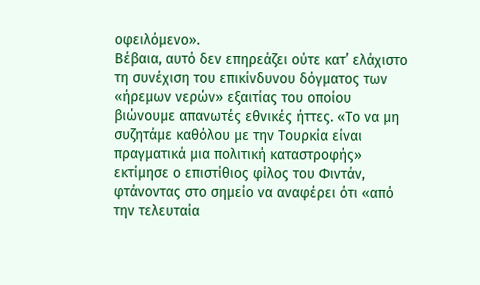οφειλόμενο».
Βέβαια, αυτό δεν επηρεάζει ούτε κατ’ ελάχιστο τη συνέχιση του επικίνδυνου δόγματος των «ήρεμων νερών» εξαιτίας του οποίου βιώνουμε απανωτές εθνικές ήττες. «Το να μη συζητάμε καθόλου με την Τουρκία είναι πραγματικά μια πολιτική καταστροφής» εκτίμησε ο επιστίθιος φίλος του Φιντάν, φτάνοντας στο σημείο να αναφέρει ότι «από την τελευταία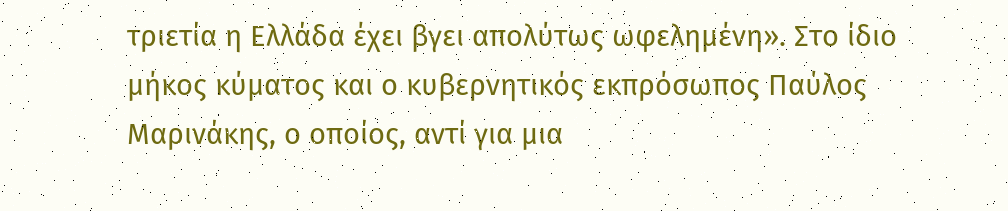τριετία η Ελλάδα έχει βγει απολύτως ωφελημένη». Στο ίδιο μήκος κύματος και ο κυβερνητικός εκπρόσωπος Παύλος Μαρινάκης, ο οποίος, αντί για μια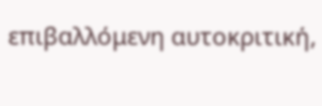επιβαλλόμενη αυτοκριτική,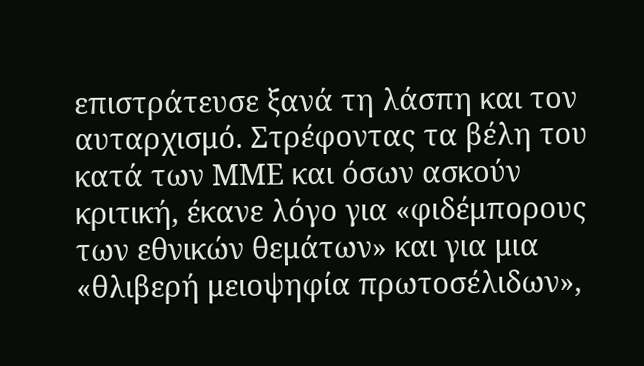επιστράτευσε ξανά τη λάσπη και τον αυταρχισμό. Στρέφοντας τα βέλη του κατά των ΜΜΕ και όσων ασκούν κριτική, έκανε λόγο για «φιδέμπορους των εθνικών θεμάτων» και για μια «θλιβερή μειοψηφία πρωτοσέλιδων»,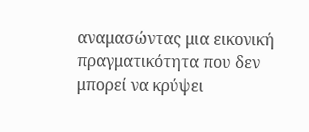αναμασώντας μια εικονική πραγματικότητα που δεν μπορεί να κρύψει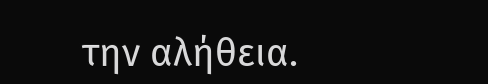την αλήθεια.